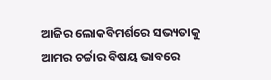ଆଜିର ଲୋକବିମର୍ଶରେ ସଭ୍ୟତାକୁ ଆମର ଚର୍ଚ୍ଚାର ବିଷୟ ଭାବରେ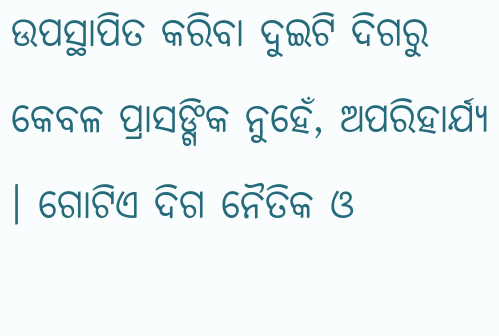ଉପସ୍ଥାପିତ କରିବା ଦୁଇଟି ଦିଗରୁ କେବଳ ପ୍ରାସଙ୍ଗିକ ନୁହେଁ, ଅପରିହାର୍ଯ୍ୟ । ଗୋଟିଏ ଦିଗ ନୈତିକ ଓ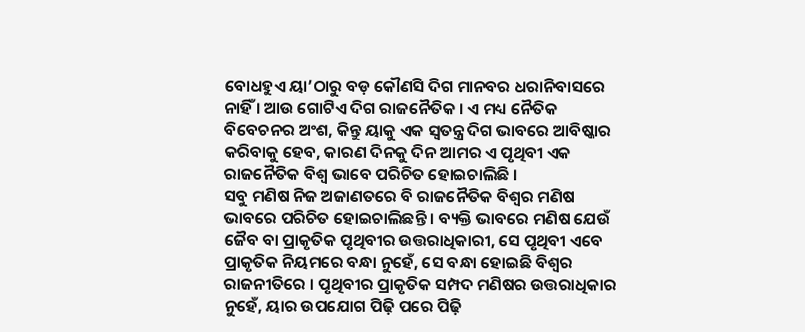ବୋଧହୁଏ ୟା’ଠାରୁ ବଡ଼ କୌଣସି ଦିଗ ମାନବର ଧରାନିବାସରେ ନାହିଁ । ଆଉ ଗୋଟିଏ ଦିଗ ରାଜନୈତିକ । ଏ ମଧ୍ୟ ନୈତିକ ବିବେଚନର ଅଂଶ, କିନ୍ତୁ ୟାକୁ ଏକ ସ୍ୱତନ୍ତ୍ର ଦିଗ ଭାବରେ ଆବିଷ୍କାର କରିବାକୁ ହେବ, କାରଣ ଦିନକୁ ଦିନ ଆମର ଏ ପୃଥିବୀ ଏକ ରାଜନୈତିକ ବିଶ୍ୱ ଭାବେ ପରିଚିତ ହୋଇଚାଲିଛି ।
ସବୁ ମଣିଷ ନିଜ ଅଜାଣତରେ ବି ରାଜନୈତିକ ବିଶ୍ୱର ମଣିଷ ଭାବରେ ପରିଚିତ ହୋଇଚାଲିଛନ୍ତି । ବ୍ୟକ୍ତି ଭାବରେ ମଣିଷ ଯେଉଁ ଜୈବ ବା ପ୍ରାକୃତିକ ପୃଥିବୀର ଉତ୍ତରାଧିକାରୀ, ସେ ପୃଥିବୀ ଏବେ ପ୍ରାକୃତିକ ନିୟମରେ ବନ୍ଧା ନୁହେଁ, ସେ ବନ୍ଧା ହୋଇଛି ବିଶ୍ୱର ରାଜନୀତିରେ । ପୃଥିବୀର ପ୍ରାକୃତିକ ସମ୍ପଦ ମଣିଷର ଉତ୍ତରାଧିକାର ନୁହେଁ, ୟାର ଉପଯୋଗ ପିଢ଼ି ପରେ ପିଢ଼ି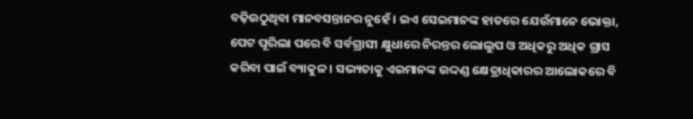ବଢ଼ିଉଠୁଥିବା ମାନବସନ୍ତାନର ନୁହେଁ । ଇଏ ସେଇମାନଙ୍କ ହାତରେ ଯେଉଁମାନେ ଭୋକ୍ତା, ପେଟ ପୂରିଲା ପରେ ବି ସର୍ବଗ୍ରାସୀ କ୍ଷୁଧାରେ ନିରନ୍ତର ଲୋଲୁପ ଓ ଅଧିକରୁ ଅଧିକ ଗ୍ରାସ କରିବା ପାଇଁ ବ୍ୟାକୁଳ । ସଭ୍ୟତାକୁ ଏଇମାନଙ୍କ ଉଦ୍ଦଣ୍ଡ କ୍ଷେତ୍ରାଧିକାରର ଆଲୋକରେ ବି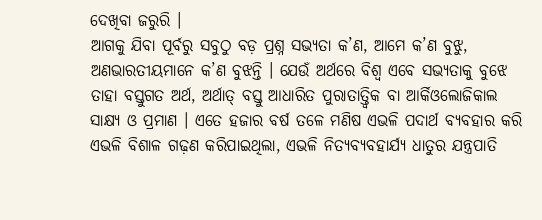ଦେଖିବା ଜରୁରି ।
ଆଗକୁ ଯିବା ପୂର୍ବରୁ ସବୁଠୁ ବଡ଼ ପ୍ରଶ୍ନ ସଭ୍ୟତା କ’ଣ, ଆମେ କ’ଣ ବୁଝୁ, ଅଣଭାରତୀୟମାନେ କ’ଣ ବୁଝନ୍ତି । ଯେଉଁ ଅର୍ଥରେ ବିଶ୍ୱ ଏବେ ସଭ୍ୟତାକୁ ବୁଝେ ତାହା ବସ୍ତୁଗତ ଅର୍ଥ, ଅର୍ଥାତ୍ ବସ୍ତୁ ଆଧାରିତ ପୁରାତାତ୍ତ୍ୱିକ ବା ଆର୍କିଓଲୋଜିକାଲ ସାକ୍ଷ୍ୟ ଓ ପ୍ରମାଣ । ଏତେ ହଜାର ବର୍ଷ ତଳେ ମଣିଷ ଏଭଳି ପଦାର୍ଥ ବ୍ୟବହାର କରି ଏଭଳି ବିଶାଳ ଗଢ଼ଣ କରିପାଇଥିଲା, ଏଭଳି ନିତ୍ୟବ୍ୟବହାର୍ଯ୍ୟ ଧାତୁର ଯନ୍ତ୍ରପାତି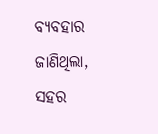ବ୍ୟବହାର ଜାଣିଥିଲା, ସହର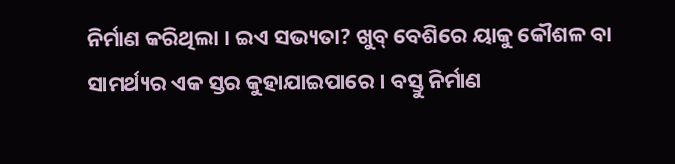ନିର୍ମାଣ କରିଥିଲା । ଇଏ ସଭ୍ୟତା? ଖୁବ୍ ବେଶିରେ ୟାକୁ କୌଶଳ ବା ସାମର୍ଥ୍ୟର ଏକ ସ୍ତର କୁହାଯାଇପାରେ । ବସ୍ତୁ ନିର୍ମାଣ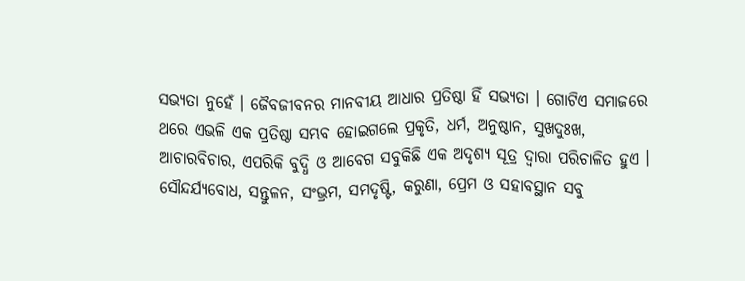ସଭ୍ୟତା ନୁହେଁ । ଜୈବଜୀବନର ମାନବୀୟ ଆଧାର ପ୍ରତିଷ୍ଠା ହିଁ ସଭ୍ୟତା । ଗୋଟିଏ ସମାଜରେ ଥରେ ଏଭଳି ଏକ ପ୍ରତିଷ୍ଠା ସମ୍ଭବ ହୋଇଗଲେ ପ୍ରକୃତି, ଧର୍ମ, ଅନୁଷ୍ଠାନ, ସୁଖଦୁଃଖ, ଆଚାରବିଚାର, ଏପରିକି ବୁଦ୍ଧି ଓ ଆବେଗ ସବୁକିଛି ଏକ ଅଦୃଶ୍ୟ ସୂତ୍ର ଦ୍ୱାରା ପରିଚାଳିତ ହୁଏ । ସୌନ୍ଦର୍ଯ୍ୟବୋଧ, ସନ୍ତୁଳନ, ସଂଭ୍ରମ, ସମଦୃଷ୍ଟି, କରୁଣା, ପ୍ରେମ ଓ ସହାବସ୍ଥାନ ସବୁ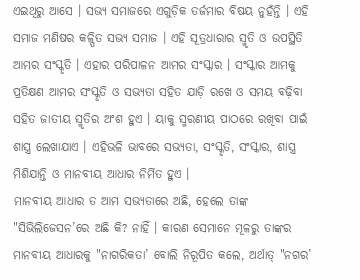ଏଇଥିରୁ ଆସେ । ସଭ୍ୟ ସମାଜରେ ଏଗୁଡ଼ିକ ତର୍ଜମାର ବିଷୟ ନୁହଁନ୍ତି । ଏହି ସମାଜ ମଣିଷର କଳ୍ପିତ ସଭ୍ୟ ସମାଜ । ଏହି ସୂତ୍ରଧାରାର ସ୍ମୃତି ଓ ଉପସ୍ଥିତି ଆମର ସଂସ୍କୃତି । ଏହାର ପରିପାଳନ ଆମର ସଂସ୍କାର । ସଂସ୍କାର ଆମକୁ ପ୍ରତିକ୍ଷଣ ଆମର ସଂସ୍କୃତି ଓ ସଭ୍ୟତା ସହିତ ଯାଡ଼ି ରଖେ ଓ ସମୟ ବଢ଼ିବା ସହିତ ଜାତୀୟ ସ୍ମୃତିର ଅଂଶ ହୁଏ । ୟାକୁ ସ୍ମରଣୀୟ ପାଠରେ ରଖିବା ପାଇଁ ଶାସ୍ତ୍ର ଲେଖାଯାଏ । ଏହିଭଳି ଭାବରେ ସଭ୍ୟତା, ସଂସ୍କୃତି, ସଂସ୍କାର, ଶାସ୍ତ୍ର ମିଶିଯାନ୍ତି ଓ ମାନବୀୟ ଆଧାର ନିର୍ମିତ ହୁଏ ।
ମାନବୀୟ ଆଧାର ତ ଆମ ସଭ୍ୟତାରେ ଅଛି, ହେଲେ ତାଙ୍କ "ସିଭିଲିଜେସନ’ରେ ଅଛି କି? ନାହିଁ । କାରଣ ସେମାନେ ମୂଳରୁ ତାଙ୍କର ମାନବୀୟ ଆଧାରକୁ "ନାଗରିକତା’ ବୋଲି ନିରୂପିତ କଲେ, ଅର୍ଥାତ୍ "ନଗର’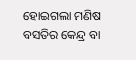ହୋଇଗଲା ମଣିଷ ବସତିର କେନ୍ଦ୍ର ବା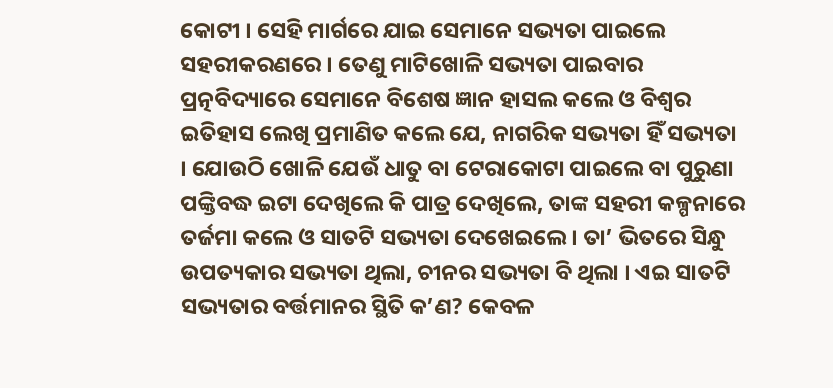କୋଟୀ । ସେହି ମାର୍ଗରେ ଯାଇ ସେମାନେ ସଭ୍ୟତା ପାଇଲେ ସହରୀକରଣରେ । ତେଣୁ ମାଟିଖୋଳି ସଭ୍ୟତା ପାଇବାର ପ୍ରତ୍ନବିଦ୍ୟାରେ ସେମାନେ ବିଶେଷ ଜ୍ଞାନ ହାସଲ କଲେ ଓ ବିଶ୍ୱର ଇତିହାସ ଲେଖି ପ୍ରମାଣିତ କଲେ ଯେ, ନାଗରିକ ସଭ୍ୟତା ହିଁ ସଭ୍ୟତା । ଯୋଉଠି ଖୋଳି ଯେଉଁ ଧାତୁ ବା ଟେରାକୋଟା ପାଇଲେ ବା ପୁରୁଣା ପଙ୍କ୍ତିବଦ୍ଧ ଇଟା ଦେଖିଲେ କି ପାତ୍ର ଦେଖିଲେ, ତାଙ୍କ ସହରୀ କଳ୍ପନାରେ ତର୍ଜମା କଲେ ଓ ସାତଟି ସଭ୍ୟତା ଦେଖେଇଲେ । ତା’ ଭିତରେ ସିନ୍ଧୁ ଉପତ୍ୟକାର ସଭ୍ୟତା ଥିଲା, ଚୀନର ସଭ୍ୟତା ବି ଥିଲା । ଏଇ ସାତଟି ସଭ୍ୟତାର ବର୍ତ୍ତମାନର ସ୍ଥିତି କ’ଣ? କେବଳ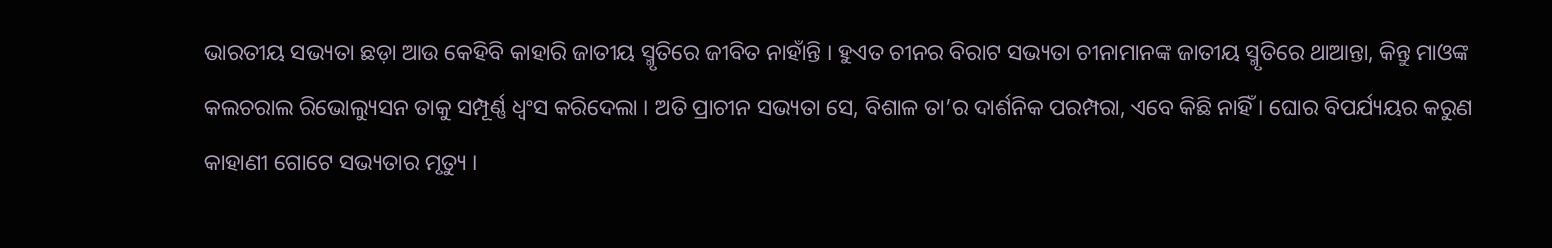ଭାରତୀୟ ସଭ୍ୟତା ଛଡ଼ା ଆଉ କେହିବି କାହାରି ଜାତୀୟ ସ୍ମୃତିରେ ଜୀବିତ ନାହାଁନ୍ତି । ହୁଏତ ଚୀନର ବିରାଟ ସଭ୍ୟତା ଚୀନାମାନଙ୍କ ଜାତୀୟ ସ୍ମୃତିରେ ଥାଆନ୍ତା, କିନ୍ତୁ ମାଓଙ୍କ କଲଚରାଲ ରିଭୋଲ୍ୟୁସନ ତାକୁ ସମ୍ପୂର୍ଣ୍ଣ ଧ୍ୱଂସ କରିଦେଲା । ଅତି ପ୍ରାଚୀନ ସଭ୍ୟତା ସେ, ବିଶାଳ ତା’ର ଦାର୍ଶନିକ ପରମ୍ପରା, ଏବେ କିଛି ନାହିଁ । ଘୋର ବିପର୍ଯ୍ୟୟର କରୁଣ କାହାଣୀ ଗୋଟେ ସଭ୍ୟତାର ମୃତ୍ୟୁ ।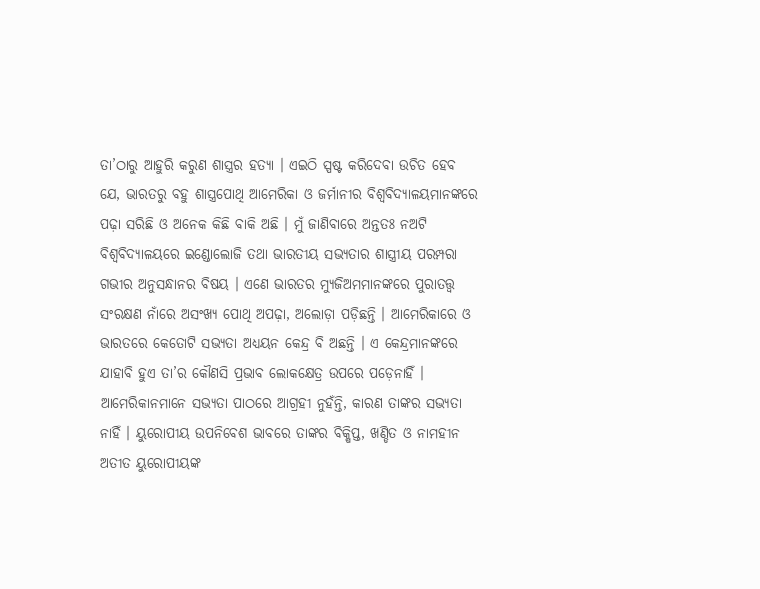ତା’ଠାରୁ ଆହୁରି କରୁଣ ଶାସ୍ତ୍ରର ହତ୍ୟା । ଏଇଠି ସ୍ପଷ୍ଟ କରିଦେବା ଉଚିତ ହେବ ଯେ, ଭାରତରୁ ବହୁ ଶାସ୍ତ୍ରପୋଥି ଆମେରିକା ଓ ଜର୍ମାନୀର ବିଶ୍ୱବିଦ୍ୟାଳୟମାନଙ୍କରେ ପଢ଼ା ସରିଛି ଓ ଅନେକ କିଛି ବାକି ଅଛି । ମୁଁ ଜାଣିବାରେ ଅନ୍ତତଃ ନଅଟି ବିଶ୍ୱବିଦ୍ୟାଳୟରେ ଇଣ୍ଡୋଲୋଜି ତଥା ଭାରତୀୟ ସଭ୍ୟତାର ଶାସ୍ତ୍ରୀୟ ପରମ୍ପରା ଗଭୀର ଅନୁସନ୍ଧାନର ବିଷୟ । ଏଣେ ଭାରତର ମ୍ୟୁଜିଅମମାନଙ୍କରେ ପୁରାତତ୍ତ୍ୱ ସଂରକ୍ଷଣ ନାଁରେ ଅସଂଖ୍ୟ ପୋଥି ଅପଢ଼ା, ଅଲୋଡ଼ା ପଡ଼ିଛନ୍ତି । ଆମେରିକାରେ ଓ ଭାରତରେ କେତୋଟି ସଭ୍ୟତା ଅଧ୍ୟୟନ କେନ୍ଦ୍ର ବି ଅଛନ୍ତି । ଏ କେନ୍ଦ୍ରମାନଙ୍କରେ ଯାହାବି ହୁଏ ତା’ର କୌଣସି ପ୍ରଭାବ ଲୋକକ୍ଷେତ୍ର ଉପରେ ପଡ଼େନାହିଁ ।
ଆମେରିକାନମାନେ ସଭ୍ୟତା ପାଠରେ ଆଗ୍ରହୀ ନୁହଁନ୍ତି, କାରଣ ତାଙ୍କର ସଭ୍ୟତା ନାହିଁ । ୟୁରୋପୀୟ ଉପନିବେଶ ଭାବରେ ତାଙ୍କର ବିକ୍ଷିପ୍ତ, ଖଣ୍ଡିତ ଓ ନାମହୀନ ଅତୀତ ୟୁରୋପୀୟଙ୍କ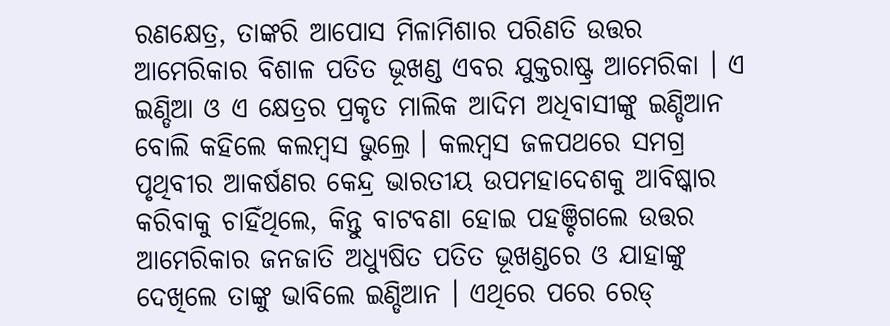ରଣକ୍ଷେତ୍ର, ତାଙ୍କରି ଆପୋସ ମିଳାମିଶାର ପରିଣତି ଉତ୍ତର ଆମେରିକାର ବିଶାଳ ପତିତ ଭୂଖଣ୍ଡ ଏବର ଯୁକ୍ତରାଷ୍ଟ୍ର ଆମେରିକା । ଏ ଇଣ୍ଡିଆ ଓ ଏ କ୍ଷେତ୍ରର ପ୍ରକୃତ ମାଲିକ ଆଦିମ ଅଧିବାସୀଙ୍କୁ ଇଣ୍ଡିଆନ ବୋଲି କହିଲେ କଲମ୍ବସ ଭୁଲ୍ରେ । କଲମ୍ବସ ଜଳପଥରେ ସମଗ୍ର ପୃଥିବୀର ଆକର୍ଷଣର କେନ୍ଦ୍ର ଭାରତୀୟ ଉପମହାଦେଶକୁ ଆବିଷ୍କାର କରିବାକୁ ଚାହିଁଥିଲେ, କିନ୍ତୁ ବାଟବଣା ହୋଇ ପହଞ୍ଚିଗଲେ ଉତ୍ତର ଆମେରିକାର ଜନଜାତି ଅଧ୍ୟୁଷିତ ପତିତ ଭୂଖଣ୍ଡରେ ଓ ଯାହାଙ୍କୁ ଦେଖିଲେ ତାଙ୍କୁ ଭାବିଲେ ଇଣ୍ଡିଆନ । ଏଥିରେ ପରେ ରେଡ୍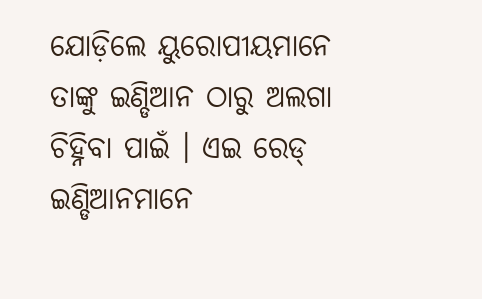ଯୋଡ଼ିଲେ ୟୁରୋପୀୟମାନେ ତାଙ୍କୁ ଇଣ୍ଡିଆନ ଠାରୁ ଅଲଗା ଚିହ୍ନିବା ପାଇଁ । ଏଇ ରେଡ୍ ଇଣ୍ଡିଆନମାନେ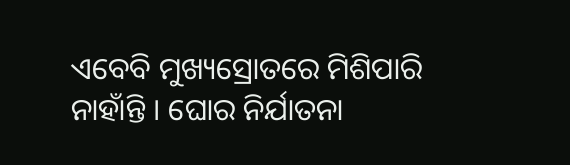ଏବେବି ମୁଖ୍ୟସ୍ରୋତରେ ମିଶିପାରି ନାହାଁନ୍ତି । ଘୋର ନିର୍ଯାତନା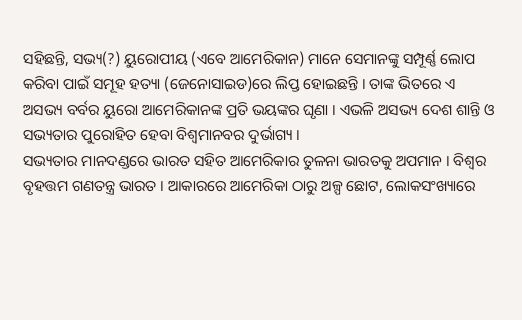ସହିଛନ୍ତି, ସଭ୍ୟ(?) ୟୁରୋପୀୟ (ଏବେ ଆମେରିକାନ) ମାନେ ସେମାନଙ୍କୁ ସମ୍ପୂର୍ଣ୍ଣ ଲୋପ କରିବା ପାଇଁ ସମୂହ ହତ୍ୟା (ଜେନୋସାଇଡ)ରେ ଲିପ୍ତ ହୋଇଛନ୍ତି । ତାଙ୍କ ଭିତରେ ଏ ଅସଭ୍ୟ ବର୍ବର ୟୁରୋ ଆମେରିକାନଙ୍କ ପ୍ରତି ଭୟଙ୍କର ଘୃଣା । ଏଭଳି ଅସଭ୍ୟ ଦେଶ ଶାନ୍ତି ଓ ସଭ୍ୟତାର ପୁରୋହିତ ହେବା ବିଶ୍ୱମାନବର ଦୁର୍ଭାଗ୍ୟ ।
ସଭ୍ୟତାର ମାନଦଣ୍ଡରେ ଭାରତ ସହିତ ଆମେରିକାର ତୁଳନା ଭାରତକୁ ଅପମାନ । ବିଶ୍ୱର ବୃହତ୍ତମ ଗଣତନ୍ତ୍ର ଭାରତ । ଆକାରରେ ଆମେରିକା ଠାରୁ ଅଳ୍ପ ଛୋଟ, ଲୋକସଂଖ୍ୟାରେ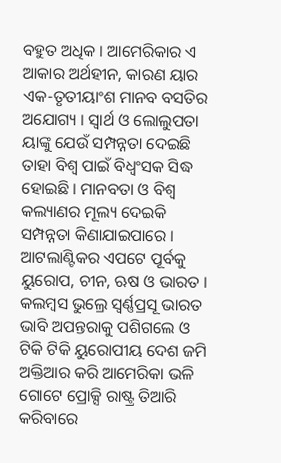ବହୁତ ଅଧିକ । ଆମେରିକାର ଏ ଆକାର ଅର୍ଥହୀନ, କାରଣ ୟାର ଏକ-ତୃତୀୟାଂଶ ମାନବ ବସତିର ଅଯୋଗ୍ୟ । ସ୍ୱାର୍ଥ ଓ ଲୋଲୁପତା ୟାଙ୍କୁ ଯେଉଁ ସମ୍ପନ୍ନତା ଦେଇଛି ତାହା ବିଶ୍ୱ ପାଇଁ ବିଧ୍ୱଂସକ ସିଦ୍ଧ ହୋଇଛି । ମାନବତା ଓ ବିଶ୍ୱ କଲ୍ୟାଣର ମୂଲ୍ୟ ଦେଇକି ସମ୍ପନ୍ନତା କିଣାଯାଇପାରେ । ଆଟଲାଣ୍ଟିକର ଏପଟେ ପୂର୍ବକୁ ୟୁରୋପ, ଚୀନ, ଋଷ ଓ ଭାରତ । କଲମ୍ବସ ଭୁଲ୍ରେ ସ୍ୱର୍ଣ୍ଣପ୍ରସୂ ଭାରତ ଭାବି ଅପନ୍ତରାକୁ ପଶିଗଲେ ଓ ଟିକି ଟିକି ୟୁରୋପୀୟ ଦେଶ ଜମି ଅକ୍ତିଆର କରି ଆମେରିକା ଭଳି ଗୋଟେ ପ୍ରୋକ୍ସି ରାଷ୍ଟ୍ର ତିଆରି କରିବାରେ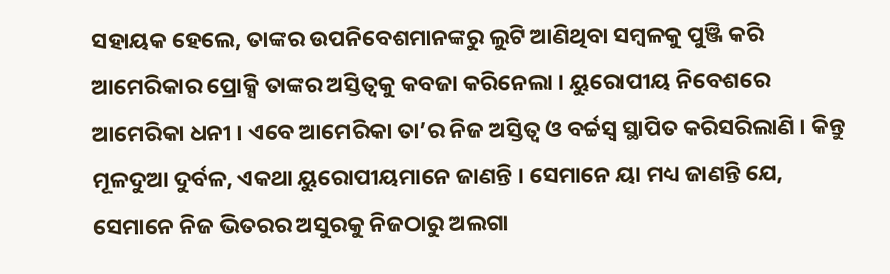ସହାୟକ ହେଲେ, ତାଙ୍କର ଉପନିବେଶମାନଙ୍କରୁ ଲୁଟି ଆଣିଥିବା ସମ୍ବଳକୁ ପୁଞ୍ଜି କରି ଆମେରିକାର ପ୍ରୋକ୍ସି ତାଙ୍କର ଅସ୍ତିତ୍ୱକୁ କବଜା କରିନେଲା । ୟୁରୋପୀୟ ନିବେଶରେ ଆମେରିକା ଧନୀ । ଏବେ ଆମେରିକା ତା’ର ନିଜ ଅସ୍ତିତ୍ୱ ଓ ବର୍ଚ୍ଚସ୍ୱ ସ୍ଥାପିତ କରିସରିଲାଣି । କିନ୍ତୁ ମୂଳଦୁଆ ଦୁର୍ବଳ, ଏକଥା ୟୁରୋପୀୟମାନେ ଜାଣନ୍ତି । ସେମାନେ ୟା ମଧ୍ୟ ଜାଣନ୍ତି ଯେ, ସେମାନେ ନିଜ ଭିତରର ଅସୁରକୁ ନିଜଠାରୁ ଅଲଗା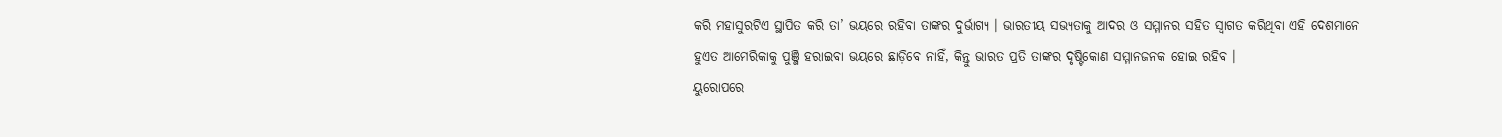କରି ମହାସୁରଟିଏ ସ୍ଥାପିତ କରି ତା’ ଭୟରେ ରହିବା ତାଙ୍କର ଦୁର୍ଭାଗ୍ୟ । ଭାରତୀୟ ସଭ୍ୟତାକୁ ଆଦର ଓ ସମ୍ମାନର ସହିତ ସ୍ୱାଗତ କରିଥିବା ଏହି ଦେଶମାନେ ହୁଏତ ଆମେରିକାକୁ ପୁଞ୍ଜି ହରାଇବା ଭୟରେ ଛାଡ଼ିବେ ନାହିଁ, କିନ୍ତୁ ଭାରତ ପ୍ରତି ତାଙ୍କର ଦୃଷ୍ଟିକୋଣ ସମ୍ମାନଜନକ ହୋଇ ରହିବ ।
ୟୁରୋପରେ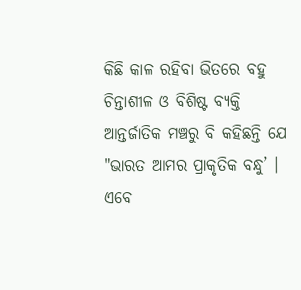କିଛି କାଳ ରହିବା ଭିତରେ ବହୁ ଚିନ୍ତାଶୀଳ ଓ ବିଶିଷ୍ଟ ବ୍ୟକ୍ତି ଆନ୍ତର୍ଜାତିକ ମଞ୍ଚରୁ ବି କହିଛନ୍ତି ଯେ "ଭାରତ ଆମର ପ୍ରାକୃତିକ ବନ୍ଧୁ’ । ଏବେ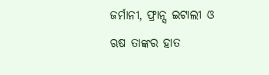ଜର୍ମାନୀ, ଫ୍ରାନ୍ସ ଇଟାଲୀ ଓ ଋଷ ତାଙ୍କର ହାତ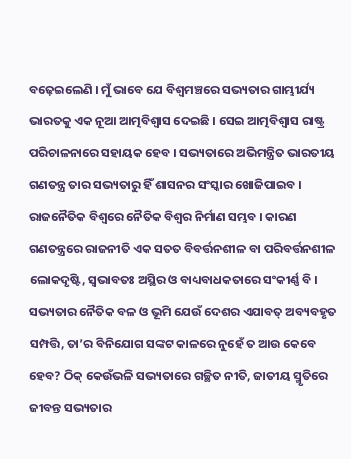ବଢ଼େଇଲେଣି । ମୁଁ ଭାବେ ଯେ ବିଶ୍ୱମଞ୍ଚରେ ସଭ୍ୟତାର ଗାମ୍ଭୀର୍ଯ୍ୟ ଭାରତକୁ ଏକ ନୂଆ ଆତ୍ମବିଶ୍ୱାସ ଦେଇଛି । ସେଇ ଆତ୍ମବିଶ୍ୱାସ ରାଷ୍ଟ୍ର ପରିଚାଳନାରେ ସହାୟକ ହେବ । ସଭ୍ୟତାରେ ଅଭିମନ୍ତ୍ରିତ ଭାରତୀୟ ଗଣତନ୍ତ୍ର ତାର ସଭ୍ୟତାରୁ ହିଁ ଶାସନର ସଂସ୍କାର ଖୋଜିପାଇବ । ରାଜନୈତିକ ବିଶ୍ୱରେ ନୈତିକ ବିଶ୍ୱର ନିର୍ମାଣ ସମ୍ଭବ । କାରଣ ଗଣତନ୍ତ୍ରରେ ରାଜନୀତି ଏକ ସତତ ବିବର୍ତ୍ତନଶୀଳ ବା ପରିବର୍ତ୍ତନଶୀଳ ଲୋକଦୃଷ୍ଟି, ସ୍ୱଭାବତଃ ଅସ୍ଥିର ଓ ବାଧ୍ୟବାଧକତାରେ ସଂକୀର୍ଣ୍ଣ ବି । ସଭ୍ୟତାର ନୈତିକ ବଳ ଓ ଭୂମି ଯେଉଁ ଦେଶର ଏଯାବତ୍ ଅବ୍ୟବହୃତ ସମ୍ପତ୍ତି, ତା’ର ବିନିଯୋଗ ସଙ୍କଟ କାଳରେ ନୁହେଁ ତ ଆଉ କେବେ ହେବ? ଠିକ୍ କେଉଁଭଳି ସଭ୍ୟତାରେ ଗଚ୍ଛିତ ନୀତି, ଜାତୀୟ ସ୍ମୃତିରେ ଜୀବନ୍ତ ସଭ୍ୟତାର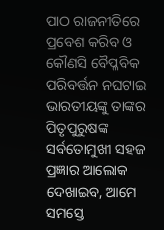ପାଠ ରାଜନୀତିରେ ପ୍ରବେଶ କରିବ ଓ କୌଣସି ବୈପ୍ଳବିକ ପରିବର୍ତ୍ତନ ନଘଟାଇ ଭାରତୀୟଙ୍କୁ ତାଙ୍କର ପିତୃପୁରୁଷଙ୍କ ସର୍ବତୋମୁଖୀ ସହଜ ପ୍ରଜ୍ଞାର ଆଲୋକ ଦେଖାଇବ, ଆମେ ସମସ୍ତେ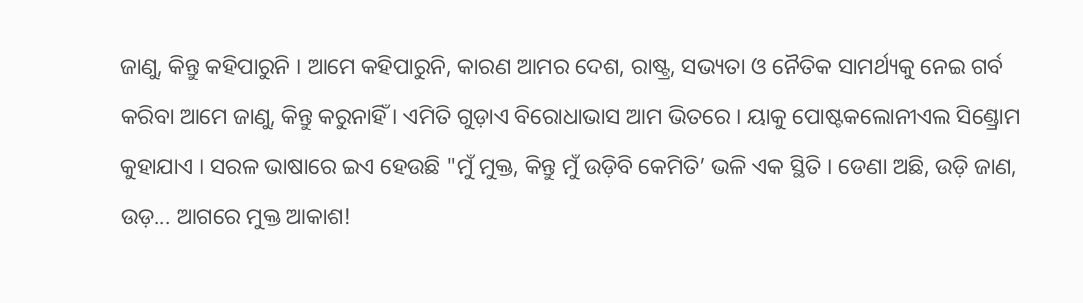ଜାଣୁ, କିନ୍ତୁ କହିପାରୁନି । ଆମେ କହିପାରୁନି, କାରଣ ଆମର ଦେଶ, ରାଷ୍ଟ୍ର, ସଭ୍ୟତା ଓ ନୈତିକ ସାମର୍ଥ୍ୟକୁ ନେଇ ଗର୍ବ କରିବା ଆମେ ଜାଣୁ, କିନ୍ତୁ କରୁନାହିଁ । ଏମିତି ଗୁଡ଼ାଏ ବିରୋଧାଭାସ ଆମ ଭିତରେ । ୟାକୁ ପୋଷ୍ଟକଲୋନୀଏଲ ସିଣ୍ଡ୍ରୋମ କୁହାଯାଏ । ସରଳ ଭାଷାରେ ଇଏ ହେଉଛି "ମୁଁ ମୁକ୍ତ, କିନ୍ତୁ ମୁଁ ଉଡ଼ିବି କେମିତି’ ଭଳି ଏକ ସ୍ଥିତି । ଡେଣା ଅଛି, ଉଡ଼ି ଜାଣ, ଉଡ଼... ଆଗରେ ମୁକ୍ତ ଆକାଶ!